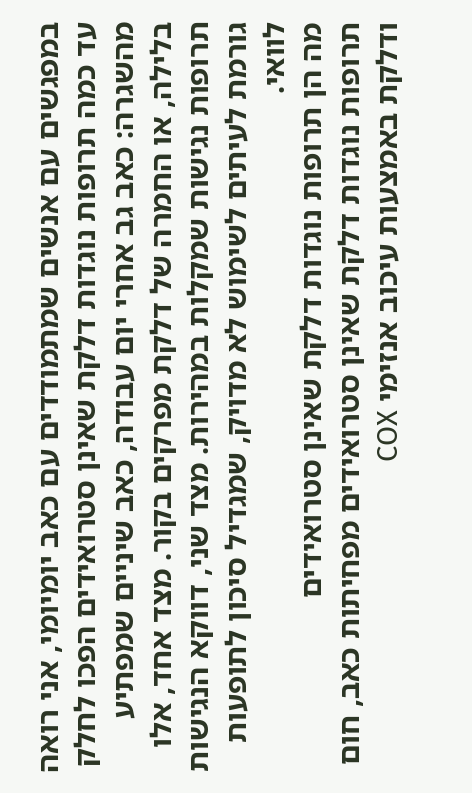במפגשים עם אנשים שמתמודדים עם כאב יומיומי, אני רואה עד כמה תרופות נוגדות דלקת שאינן סטרואידים הפכו לחלק מהשגרה: כאב גב אחרי יום עבודה, כאב שיניים שמפתיע בלילה, או החמרה של דלקת מפרקים בקור. מצד אחד, אלו תרופות נגישות שמקלות במהירות. מצד שני, דווקא הנגישות גורמת לעיתים לשימוש לא מדויק, שמגדיל סיכון לתופעות לוואי.
מה הן תרופות נוגדות דלקת שאינן סטרואידים
תרופות נוגדות דלקת שאינן סטרואידים מפחיתות כאב, חום ודלקת באמצעות עיכוב אנזימי COX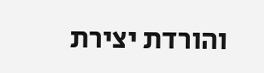והורדת יצירת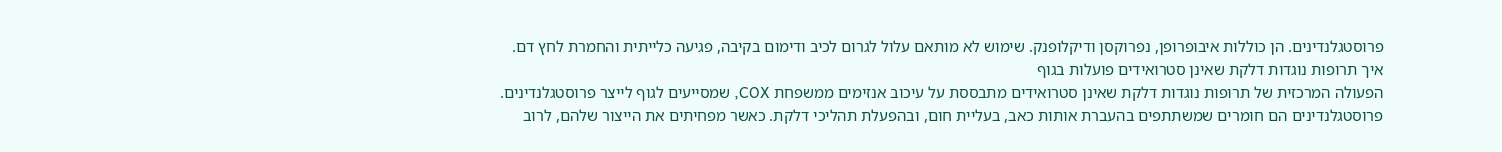פרוסטגלנדינים. הן כוללות איבופרופן, נפרוקסן ודיקלופנק. שימוש לא מותאם עלול לגרום לכיב ודימום בקיבה, פגיעה כלייתית והחמרת לחץ דם.
איך תרופות נוגדות דלקת שאינן סטרואידים פועלות בגוף
הפעולה המרכזית של תרופות נוגדות דלקת שאינן סטרואידים מתבססת על עיכוב אנזימים ממשפחת COX, שמסייעים לגוף לייצר פרוסטגלנדינים. פרוסטגלנדינים הם חומרים שמשתתפים בהעברת אותות כאב, בעליית חום, ובהפעלת תהליכי דלקת. כאשר מפחיתים את הייצור שלהם, לרוב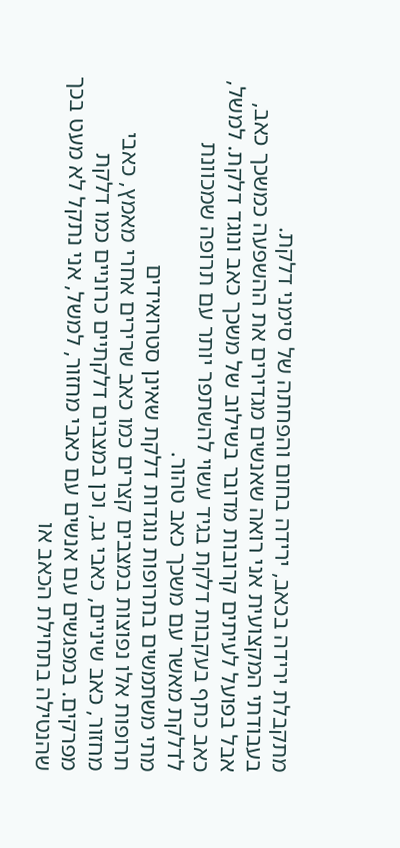מתקבלת ירידה בכאב, ירידה בחום והפחתה של סימני דלקת.
בעבודתי המקצועית אני רואה שאנשים מגדירים את ההשפעה כמשכך כאב, אבל בפועל לעיתים קרובות מדובר בשילוב של משכך כאב ונוגד דלקת. למשל, כאב כתף בעקבות דלקת בגיד עשוי להשתפר יותר עם תרופה שמכוונת לדלקת מאשר עם משכך כאב טהור.
מתי משתמשים בתרופות נוגדות דלקת שאינן סטרואידים
תרופות אלו נפוצות במצבים קצרים כמו כאב שרירים אחרי מאמץ, כאבי מחזור, כאב שיניים, כאבי גב, וכן במצבים דלקתיים כרוניים כמו דלקת מפרקים. במפגשים עם אנשים עם כאבי מחזור, למשל, אני נתקל לא מעט בכך שהנטילה בתחילת הכאב או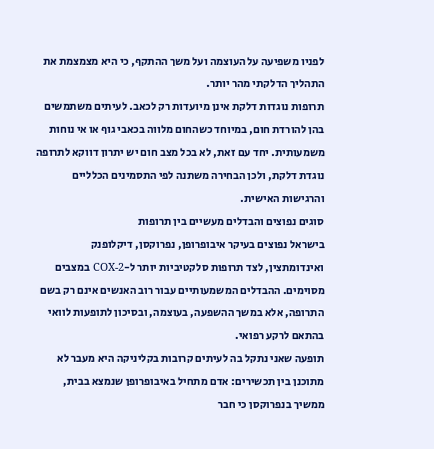לפניו משפיעה על העוצמה ועל משך ההתקף, כי היא מצמצמת את התהליך הדלקתי מהר יותר.
תרופות נוגדות דלקת אינן מיועדות רק לכאב. לעיתים משתמשים בהן להורדת חום, במיוחד כשהחום מלווה בכאבי גוף או אי נוחות משמעותית. יחד עם זאת, לא בכל מצב חום יש יתרון דווקא לתרופה נוגדת דלקת, ולכן הבחירה משתנה לפי התסמינים הכלליים והרגישות האישית.
סוגים נפוצים והבדלים מעשיים בין תרופות
בישראל נפוצים בעיקר איבופרופן, נפרוקסן, דיקלופנק ואינדומתצין, לצד תרופות סלקטיביות יותר ל-COX-2 במצבים מסוימים. ההבדלים המשמעותיים עבור רוב האנשים אינם רק בשם התרופה, אלא במשך ההשפעה, בעוצמה, ובסיכון לתופעות לוואי בהתאם לרקע רפואי.
תופעה שאני נתקל בה לעיתים קרובות בקליניקה היא מעבר לא מתוכנן בין תכשירים: אדם מתחיל באיבופרופן שנמצא בבית, ממשיך בנפרוקסן כי חבר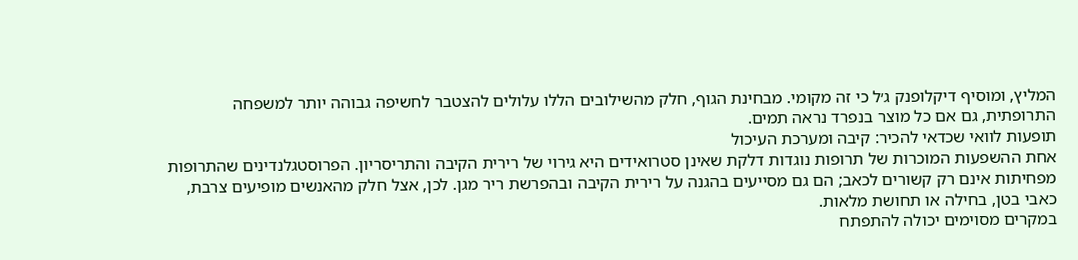המליץ, ומוסיף דיקלופנק ג׳ל כי זה מקומי. מבחינת הגוף, חלק מהשילובים הללו עלולים להצטבר לחשיפה גבוהה יותר למשפחה התרופתית, גם אם כל מוצר בנפרד נראה תמים.
תופעות לוואי שכדאי להכיר: קיבה ומערכת העיכול
אחת ההשפעות המוכרות של תרופות נוגדות דלקת שאינן סטרואידים היא גירוי של רירית הקיבה והתריסריון. הפרוסטגלנדינים שהתרופות מפחיתות אינם רק קשורים לכאב; הם גם מסייעים בהגנה על רירית הקיבה ובהפרשת ריר מגן. לכן, אצל חלק מהאנשים מופיעים צרבת, כאבי בטן, בחילה או תחושת מלאות.
במקרים מסוימים יכולה להתפתח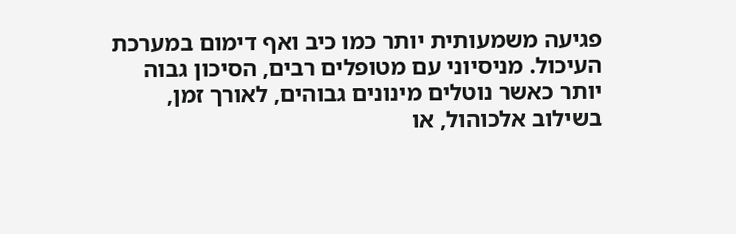פגיעה משמעותית יותר כמו כיב ואף דימום במערכת העיכול. מניסיוני עם מטופלים רבים, הסיכון גבוה יותר כאשר נוטלים מינונים גבוהים, לאורך זמן, בשילוב אלכוהול, או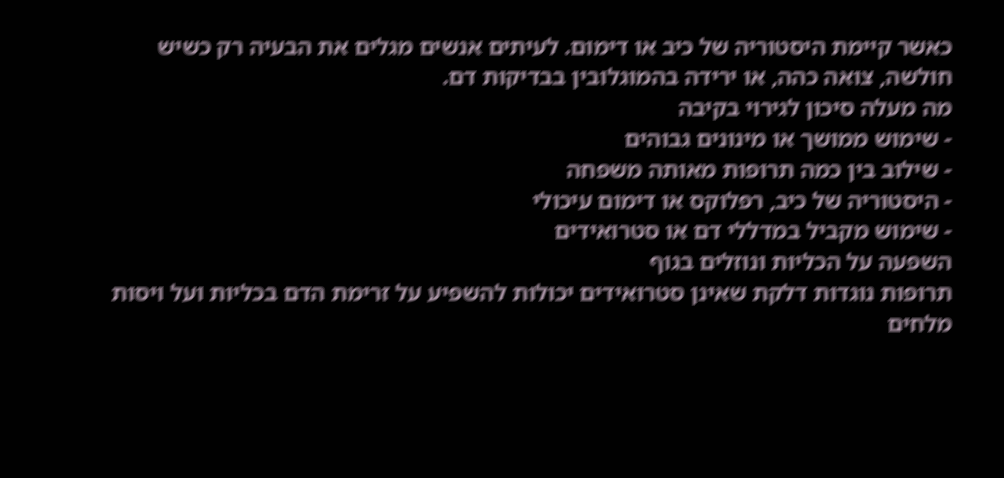כאשר קיימת היסטוריה של כיב או דימום. לעיתים אנשים מגלים את הבעיה רק כשיש חולשה, צואה כהה, או ירידה בהמוגלובין בבדיקות דם.
מה מעלה סיכון לגירוי בקיבה
- שימוש ממושך או מינונים גבוהים
- שילוב בין כמה תרופות מאותה משפחה
- היסטוריה של כיב, רפלוקס או דימום עיכולי
- שימוש מקביל במדללי דם או סטרואידים
השפעה על הכליות ונוזלים בגוף
תרופות נוגדות דלקת שאינן סטרואידים יכולות להשפיע על זרימת הדם בכליות ועל ויסות מלחים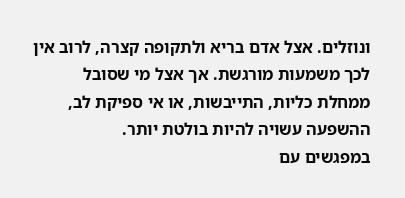ונוזלים. אצל אדם בריא ולתקופה קצרה, לרוב אין לכך משמעות מורגשת. אך אצל מי שסובל ממחלת כליות, התייבשות, או אי ספיקת לב, ההשפעה עשויה להיות בולטת יותר.
במפגשים עם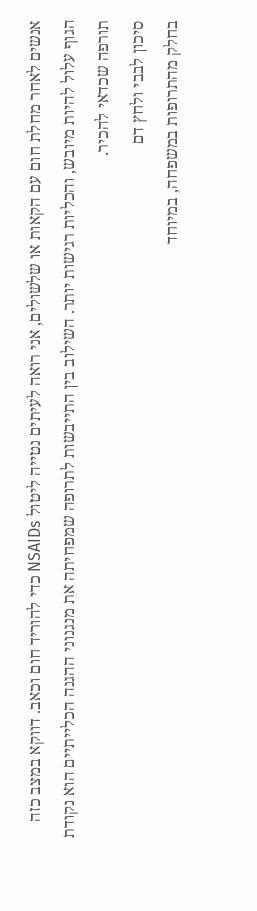אנשים לאחר מחלת חום עם הקאות או שלשולים, אני רואה לעיתים נטייה ליטול NSAIDs כדי להוריד חום וכאב. דווקא במצב כזה הגוף עלול להיות מיובש, והכליות רגישות יותר. השילוב בין התייבשות לתרופה שמפחיתה את מנגנוני ההגנה הכלייתיים הוא נקודת תורפה שכדאי להכיר.
סיכון לבבי ולחץ דם
בחלק מהתרופות במשפחה, במיוחד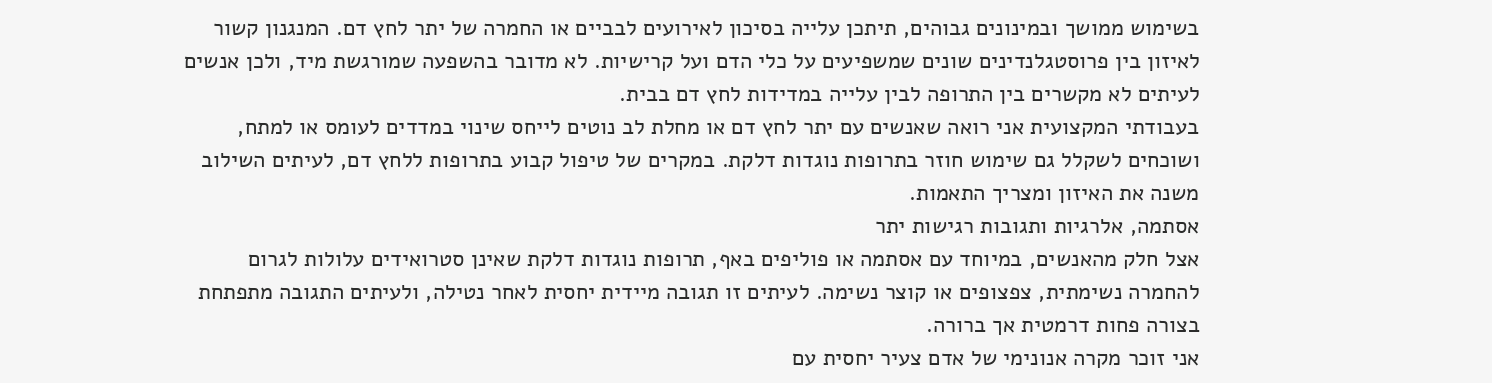בשימוש ממושך ובמינונים גבוהים, תיתכן עלייה בסיכון לאירועים לבביים או החמרה של יתר לחץ דם. המנגנון קשור לאיזון בין פרוסטגלנדינים שונים שמשפיעים על כלי הדם ועל קרישיות. לא מדובר בהשפעה שמורגשת מיד, ולכן אנשים לעיתים לא מקשרים בין התרופה לבין עלייה במדידות לחץ דם בבית.
בעבודתי המקצועית אני רואה שאנשים עם יתר לחץ דם או מחלת לב נוטים לייחס שינוי במדדים לעומס או למתח, ושוכחים לשקלל גם שימוש חוזר בתרופות נוגדות דלקת. במקרים של טיפול קבוע בתרופות ללחץ דם, לעיתים השילוב משנה את האיזון ומצריך התאמות.
אסתמה, אלרגיות ותגובות רגישות יתר
אצל חלק מהאנשים, במיוחד עם אסתמה או פוליפים באף, תרופות נוגדות דלקת שאינן סטרואידים עלולות לגרום להחמרה נשימתית, צפצופים או קוצר נשימה. לעיתים זו תגובה מיידית יחסית לאחר נטילה, ולעיתים התגובה מתפתחת בצורה פחות דרמטית אך ברורה.
אני זוכר מקרה אנונימי של אדם צעיר יחסית עם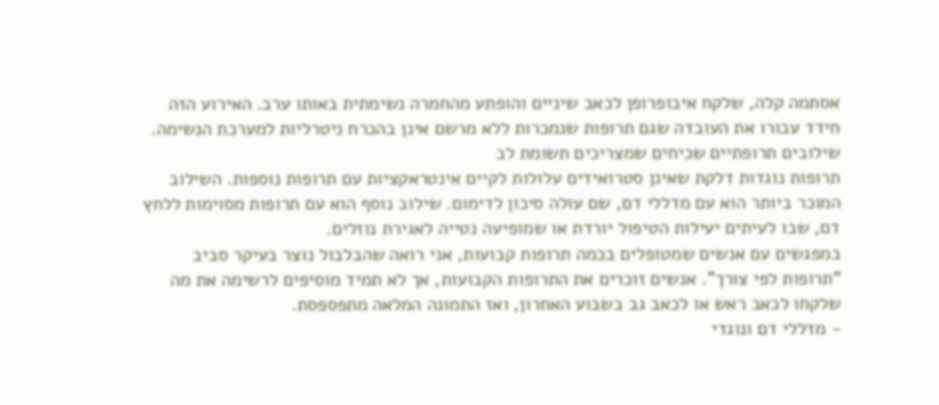אסתמה קלה, שלקח איבופרופן לכאב שיניים והופתע מהחמרה נשימתית באותו ערב. האירוע הזה חידד עבורו את העובדה שגם תרופות שנמכרות ללא מרשם אינן בהכרח ניטרליות למערכת הנשימה.
שילובים תרופתיים שכיחים שמצריכים תשומת לב
תרופות נוגדות דלקת שאינן סטרואידים עלולות לקיים אינטראקציות עם תרופות נוספות. השילוב המוכר ביותר הוא עם מדללי דם, שם עולה סיכון לדימום. שילוב נוסף הוא עם תרופות מסוימות ללחץ דם, שבו לעיתים יעילות הטיפול יורדת או שמופיעה נטייה לאגירת נוזלים.
במפגשים עם אנשים שמטופלים בכמה תרופות קבועות, אני רואה שהבלבול נוצר בעיקר סביב “תרופות לפי צורך”. אנשים זוכרים את התרופות הקבועות, אך לא תמיד מוסיפים לרשימה את מה שלקחו לכאב ראש או לכאב גב בשבוע האחרון, ואז התמונה המלאה מתפספסת.
- מדללי דם ונוגדי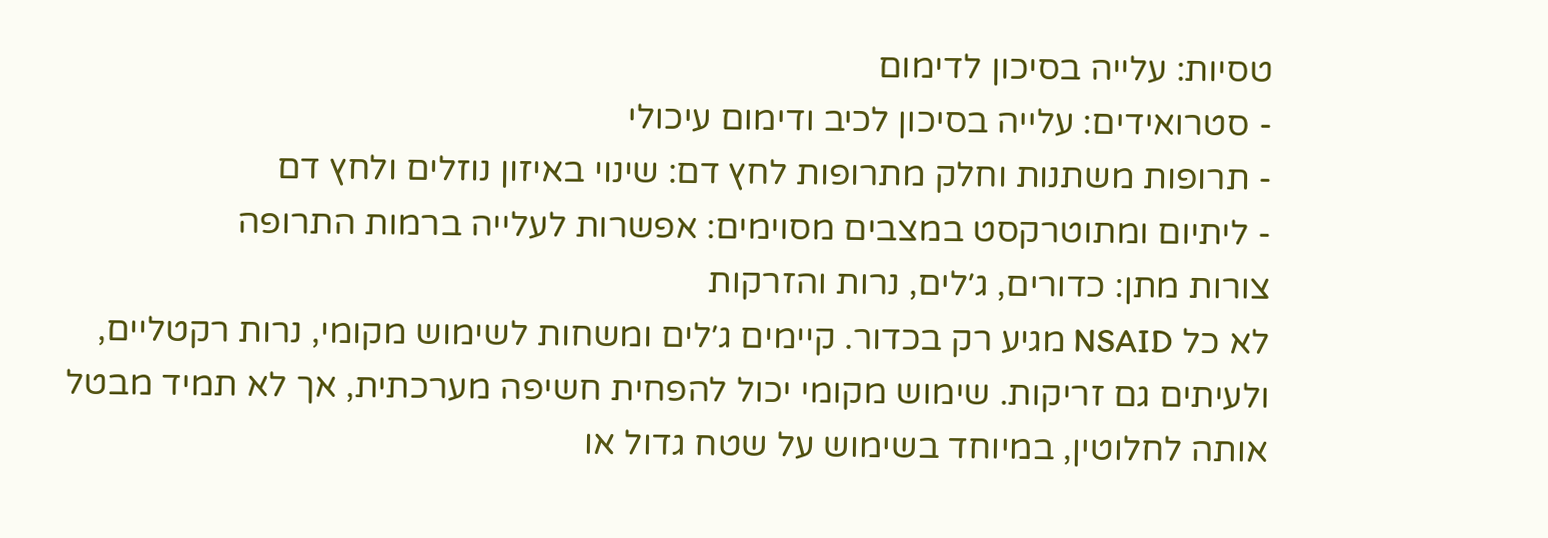טסיות: עלייה בסיכון לדימום
- סטרואידים: עלייה בסיכון לכיב ודימום עיכולי
- תרופות משתנות וחלק מתרופות לחץ דם: שינוי באיזון נוזלים ולחץ דם
- ליתיום ומתוטרקסט במצבים מסוימים: אפשרות לעלייה ברמות התרופה
צורות מתן: כדורים, ג׳לים, נרות והזרקות
לא כל NSAID מגיע רק בכדור. קיימים ג׳לים ומשחות לשימוש מקומי, נרות רקטליים, ולעיתים גם זריקות. שימוש מקומי יכול להפחית חשיפה מערכתית, אך לא תמיד מבטל אותה לחלוטין, במיוחד בשימוש על שטח גדול או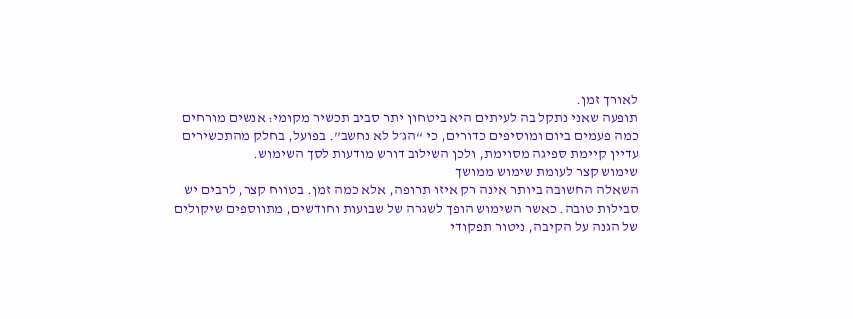לאורך זמן.
תופעה שאני נתקל בה לעיתים היא ביטחון יתר סביב תכשיר מקומי: אנשים מורחים כמה פעמים ביום ומוסיפים כדורים, כי “הג׳ל לא נחשב”. בפועל, בחלק מהתכשירים עדיין קיימת ספיגה מסוימת, ולכן השילוב דורש מודעות לסך השימוש.
שימוש קצר לעומת שימוש ממושך
השאלה החשובה ביותר אינה רק איזו תרופה, אלא כמה זמן. בטווח קצר, לרבים יש סבילות טובה. כאשר השימוש הופך לשגרה של שבועות וחודשים, מתווספים שיקולים של הגנה על הקיבה, ניטור תפקודי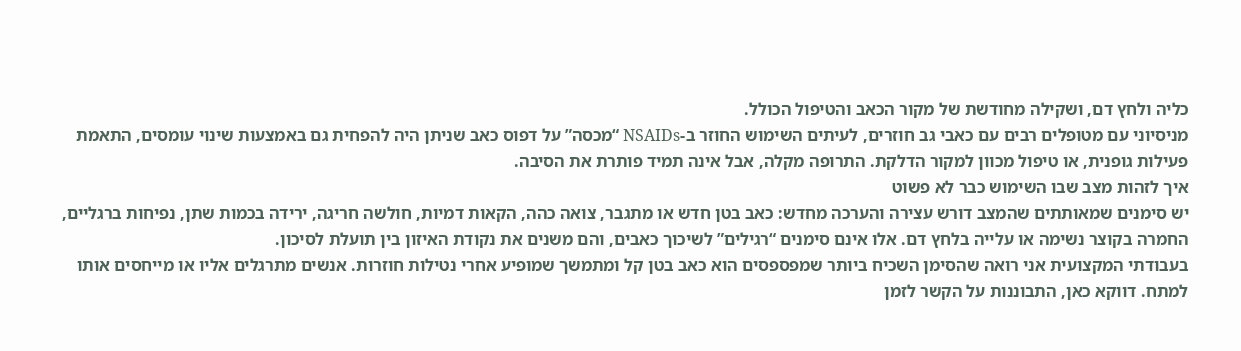כליה ולחץ דם, ושקילה מחודשת של מקור הכאב והטיפול הכולל.
מניסיוני עם מטופלים רבים עם כאבי גב חוזרים, לעיתים השימוש החוזר ב-NSAIDs “מכסה” על דפוס כאב שניתן היה להפחית גם באמצעות שינוי עומסים, התאמת פעילות גופנית, או טיפול מכוון למקור הדלקת. התרופה מקלה, אבל אינה תמיד פותרת את הסיבה.
איך לזהות מצב שבו השימוש כבר לא פשוט
יש סימנים שמאותתים שהמצב דורש עצירה והערכה מחדש: כאב בטן חדש או מתגבר, צואה כהה, הקאות דמיות, חולשה חריגה, ירידה בכמות שתן, נפיחות ברגליים, החמרה בקוצר נשימה או עלייה בלחץ דם. אלו אינם סימנים “רגילים” לשיכוך כאבים, והם משנים את נקודת האיזון בין תועלת לסיכון.
בעבודתי המקצועית אני רואה שהסימן השכיח ביותר שמפספסים הוא כאב בטן קל ומתמשך שמופיע אחרי נטילות חוזרות. אנשים מתרגלים אליו או מייחסים אותו למתח. דווקא כאן, התבוננות על הקשר לזמן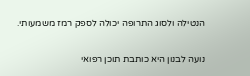הנטילה ולסוג התרופה יכולה לספק רמז משמעותי.

נועה לבנון היא כותבת תוכן רפואי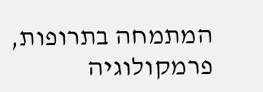המתמחה בתרופות, פרמקולוגיה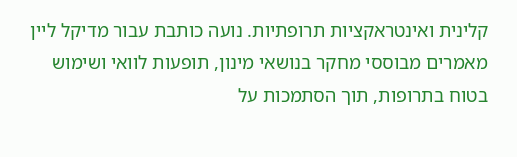קלינית ואינטראקציות תרופתיות. נועה כותבת עבור מדיקל ליין מאמרים מבוססי מחקר בנושאי מינון, תופעות לוואי ושימוש בטוח בתרופות, תוך הסתמכות על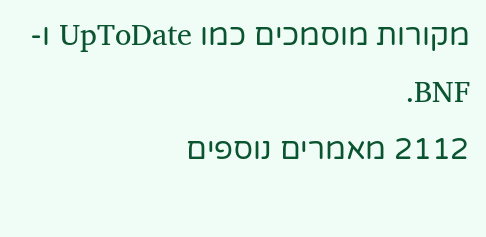מקורות מוסמכים כמו UpToDate ו-BNF.
2112 מאמרים נוספים